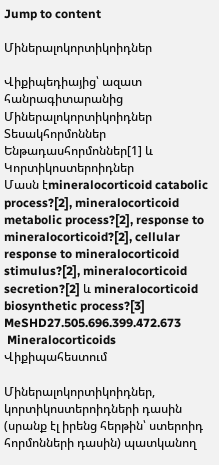Jump to content

Միներալոկորտիկոիդներ

Վիքիպեդիայից՝ ազատ հանրագիտարանից
Միներալոկորտիկոիդներ
Տեսակհորմոններ
Ենթադասհորմոններ[1] և Կորտիկոստերոիդներ
Մասն էmineralocorticoid catabolic process?[2], mineralocorticoid metabolic process?[2], response to mineralocorticoid?[2], cellular response to mineralocorticoid stimulus?[2], mineralocorticoid secretion?[2] և mineralocorticoid biosynthetic process?[3]
MeSHD27.505.696.399.472.673
 Mineralocorticoids Վիքիպահեստում

Միներալոկորտիկոիդներ, կորտիկոստերոիդների դասին (սրանք էլ իրենց հերթին՝ ստերոիդ հորմոնների դասին) պատկանող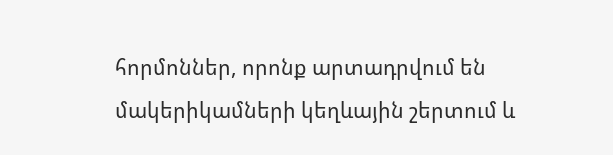հորմոններ, որոնք արտադրվում են մակերիկամների կեղևային շերտում և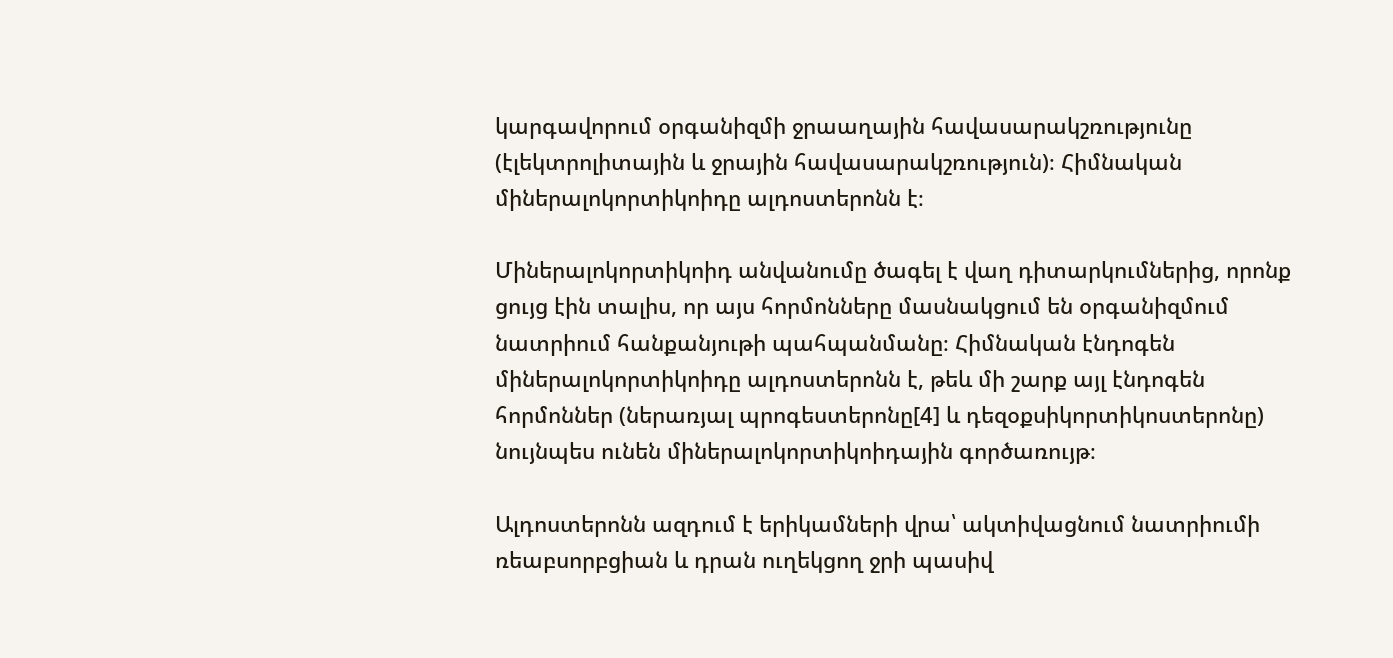կարգավորում օրգանիզմի ջրաաղային հավասարակշռությունը (էլեկտրոլիտային և ջրային հավասարակշռություն)։ Հիմնական միներալոկորտիկոիդը ալդոստերոնն է։

Միներալոկորտիկոիդ անվանումը ծագել է վաղ դիտարկումներից, որոնք ցույց էին տալիս, որ այս հորմոնները մասնակցում են օրգանիզմում նատրիում հանքանյութի պահպանմանը։ Հիմնական էնդոգեն միներալոկորտիկոիդը ալդոստերոնն է, թեև մի շարք այլ էնդոգեն հորմոններ (ներառյալ պրոգեստերոնը[4] և դեզօքսիկորտիկոստերոնը) նույնպես ունեն միներալոկորտիկոիդային գործառույթ։

Ալդոստերոնն ազդում է երիկամների վրա՝ ակտիվացնում նատրիումի ռեաբսորբցիան և դրան ուղեկցող ջրի պասիվ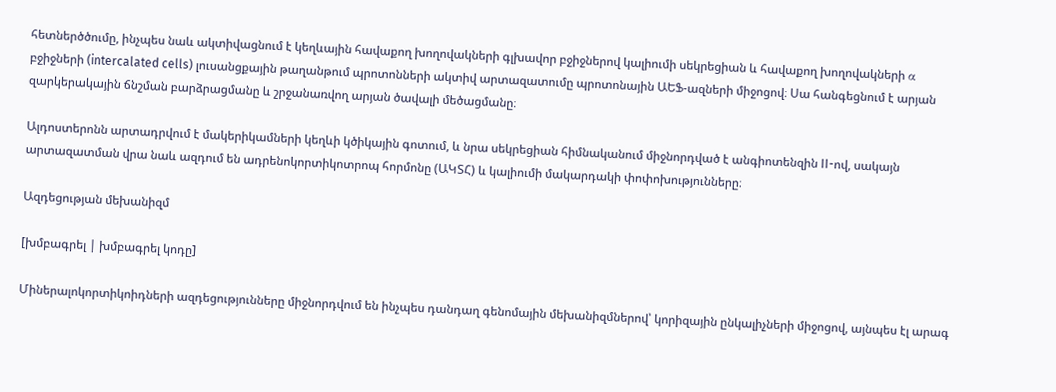հետներծծումը, ինչպես նաև ակտիվացնում է կեղևային հավաքող խողովակների գլխավոր բջիջներով կալիումի սեկրեցիան և հավաքող խողովակների α բջիջների (intercalated cells) լուսանցքային թաղանթում պրոտոնների ակտիվ արտազատումը պրոտոնային ԱԵՖ-ազների միջոցով։ Սա հանգեցնում է արյան զարկերակային ճնշման բարձրացմանը և շրջանառվող արյան ծավալի մեծացմանը։

Ալդոստերոնն արտադրվում է մակերիկամների կեղևի կծիկային գոտում, և նրա սեկրեցիան հիմնականում միջնորդված է անգիոտենզին II-ով, սակայն արտազատման վրա նաև ազդում են ադրենոկորտիկոտրոպ հորմոնը (ԱԿՏՀ) և կալիումի մակարդակի փոփոխությունները։

Ազդեցության մեխանիզմ

[խմբագրել | խմբագրել կոդը]

Միներալոկորտիկոիդների ազդեցությունները միջնորդվում են ինչպես դանդաղ գենոմային մեխանիզմներով՝ կորիզային ընկալիչների միջոցով, այնպես էլ արագ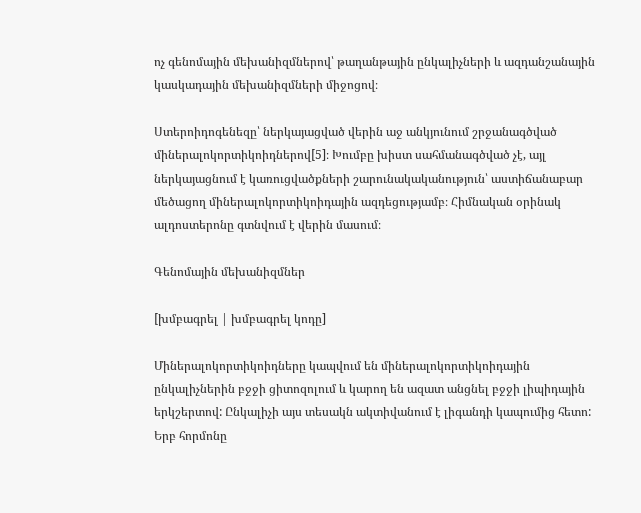ոչ գենոմային մեխանիզմներով՝ թաղանթային ընկալիչների և ազդանշանային կասկադային մեխանիզմների միջոցով։

Ստերոիդոգենեզը՝ ներկայացված վերին աջ անկյունում շրջանագծված միներալոկորտիկոիդներով[5]։ Խումբը խիստ սահմանագծված չէ, այլ ներկայացնում է կառուցվածքների շարունակականություն՝ աստիճանաբար մեծացող միներալոկորտիկոիդային ազդեցությամբ։ Հիմնական օրինակ ալդոստերոնը գտնվում է վերին մասում։

Գենոմային մեխանիզմներ

[խմբագրել | խմբագրել կոդը]

Միներալոկորտիկոիդները կապվում են միներալոկորտիկոիդային ընկալիչներին բջջի ցիտոզոլում և կարող են ազատ անցնել բջջի լիպիդային երկշերտով: Ընկալիչի այս տեսակն ակտիվանում է լիգանդի կապումից հետո: Երբ հորմոնը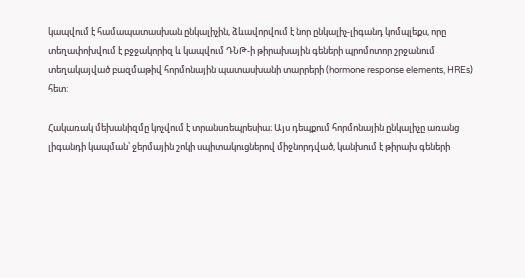կապվում է համապատասխան ընկալիչին, ձևավորվում է նոր ընկալիչ-լիգանդ կոմպլեքս, որը տեղափոխվում է բջջակորիզ և կապվում ԴՆԹ-ի թիրախային գեների պրոմոտոր շրջանում տեղակայված բազմաթիվ հորմոնային պատասխանի տարրերի (hormone response elements, HREs) հետ:

Հակառակ մեխանիզմը կոչվում է տրանսռեպրեսիա։ Այս դեպքում հորմոնային ընկալիչը առանց լիգանդի կապման՝ ջերմային շոկի սպիտակուցներով միջնորդված, կանխում է թիրախ գեների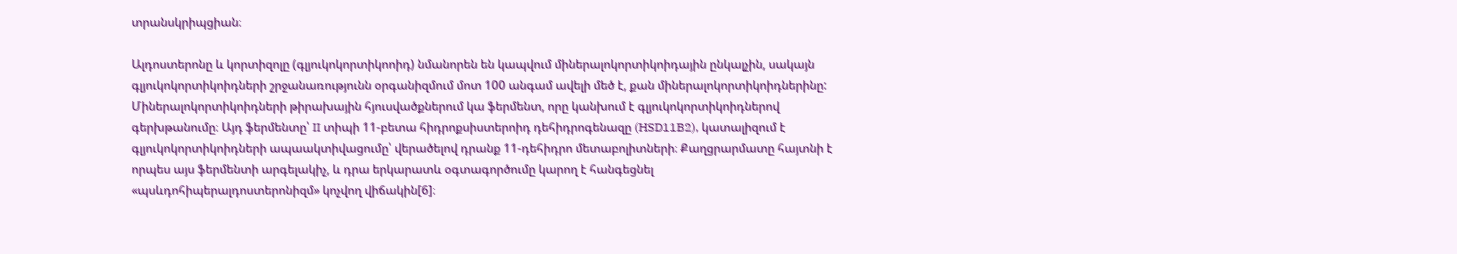տրանսկրիպցիան։

Ալդոստերոնը և կորտիզոլը (գլյուկոկորտիկոոիդ) նմանորեն են կապվում միներալոկորտիկոիդային ընկալչին, սակայն գլյուկոկորտիկոիդների շրջանառությունն օրգանիզմում մոտ 100 անգամ ավելի մեծ է, քան միներալոկորտիկոիդներինը: Միներալոկորտիկոիդների թիրախային հյուսվածքներում կա ֆերմենտ, որը կանխում է գլյուկոկորտիկոիդներով գերխթանումը։ Այդ ֆերմենտը՝ II տիպի 11-բետա հիդրոքսիստերոիդ դեհիդրոգենազը (HSD11B2), կատալիզում է գլյուկոկորտիկոիդների ապաակտիվացումը՝ վերածելով դրանք 11-դեհիդրո մետաբոլիտների։ Քաղցրարմատը հայտնի է որպես այս ֆերմենտի արգելակիչ, և դրա երկարատև օգտագործումը կարող է հանգեցնել «պսևդոհիպերալդոստերոնիզմ» կոչվող վիճակին[6]։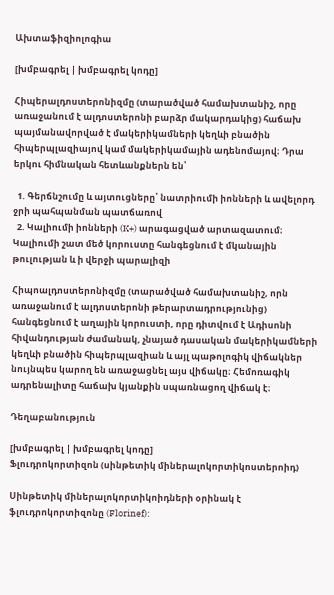Ախտաֆիզիոլոգիա

[խմբագրել | խմբագրել կոդը]

Հիպերալդոստերոնիզմը (տարածված համախտանիշ, որը առաջանում է ալդոստերոնի բարձր մակարդակից) հաճախ պայմանավորված է մակերիկամների կեղևի բնածին հիպերպլազիայով կամ մակերիկամային ադենոմայով։ Դրա երկու հիմնական հետևանքներն են՝

  1. Գերճնշումը և այտուցները՝ նատրիումի իոնների և ավելորդ ջրի պահպանման պատճառով
  2. Կալիումի իոնների (K+) արագացված արտազատում։ Կալիումի շատ մեծ կորուստը հանգեցնում է մկանային թուլության և ի վերջի պարալիզի

Հիպոալդոստերոնիզմը (տարածված համախտանիշ, որն առաջանում է ալդոստերոնի թերարտադրությունից) հանգեցնում է աղային կորուստի, որը դիտվում է Ադիսոնի հիվանդության ժամանակ, չնայած դասական մակերիկամների կեղևի բնածին հիպերպլազիան և այլ պաթոլոգիկ վիճակներ նույնպես կարող են առաջացնել այս վիճակը։ Հեմոռագիկ ադրենալիտը հաճախ կյանքին սպառնացող վիճակ է։

Դեղաբանություն

[խմբագրել | խմբագրել կոդը]
Ֆլուդրոկորտիզոն (սինթետիկ միներալոկորտիկոստերոիդ)

Սինթետիկ միներալոկորտիկոիդների օրինակ է ֆլուդրոկորտիզոնը (Florinef):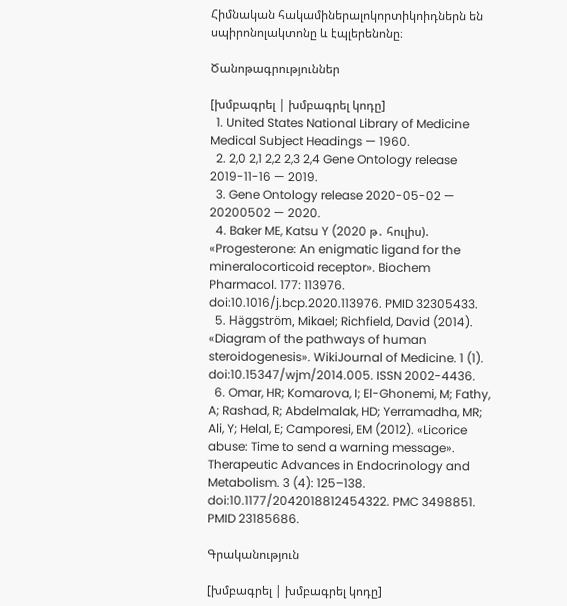Հիմնական հակամիներալոկորտիկոիդներն են սպիրոնոլակտոնը և էպլերենոնը։

Ծանոթագրություններ

[խմբագրել | խմբագրել կոդը]
  1. United States National Library of Medicine Medical Subject Headings — 1960.
  2. 2,0 2,1 2,2 2,3 2,4 Gene Ontology release 2019-11-16 — 2019.
  3. Gene Ontology release 2020-05-02 — 20200502 — 2020.
  4. Baker ME, Katsu Y (2020 թ․ հուլիս). «Progesterone: An enigmatic ligand for the mineralocorticoid receptor». Biochem Pharmacol. 177: 113976. doi:10.1016/j.bcp.2020.113976. PMID 32305433.
  5. Häggström, Mikael; Richfield, David (2014). «Diagram of the pathways of human steroidogenesis». WikiJournal of Medicine. 1 (1). doi:10.15347/wjm/2014.005. ISSN 2002-4436.
  6. Omar, HR; Komarova, I; El-Ghonemi, M; Fathy, A; Rashad, R; Abdelmalak, HD; Yerramadha, MR; Ali, Y; Helal, E; Camporesi, EM (2012). «Licorice abuse: Time to send a warning message». Therapeutic Advances in Endocrinology and Metabolism. 3 (4): 125–138. doi:10.1177/2042018812454322. PMC 3498851. PMID 23185686.

Գրականություն

[խմբագրել | խմբագրել կոդը]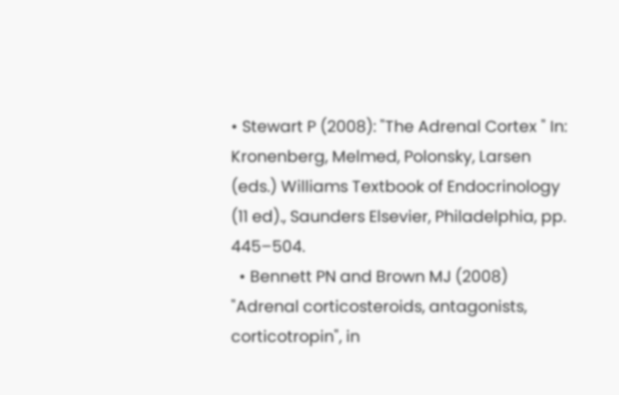• Stewart P (2008): "The Adrenal Cortex " In: Kronenberg, Melmed, Polonsky, Larsen (eds.) Williams Textbook of Endocrinology (11 ed)., Saunders Elsevier, Philadelphia, pp. 445–504.
  • Bennett PN and Brown MJ (2008) "Adrenal corticosteroids, antagonists, corticotropin", in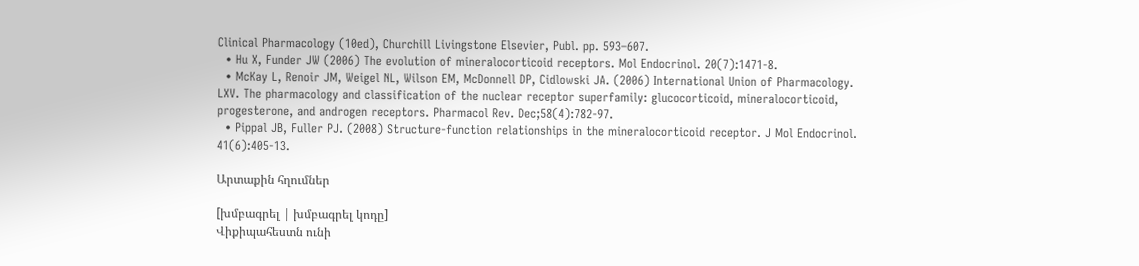Clinical Pharmacology (10ed), Churchill Livingstone Elsevier, Publ. pp. 593–607.
  • Hu X, Funder JW (2006) The evolution of mineralocorticoid receptors. Mol Endocrinol. 20(7):1471-8.
  • McKay L, Renoir JM, Weigel NL, Wilson EM, McDonnell DP, Cidlowski JA. (2006) International Union of Pharmacology. LXV. The pharmacology and classification of the nuclear receptor superfamily: glucocorticoid, mineralocorticoid, progesterone, and androgen receptors. Pharmacol Rev. Dec;58(4):782-97.
  • Pippal JB, Fuller PJ. (2008) Structure-function relationships in the mineralocorticoid receptor. J Mol Endocrinol. 41(6):405-13.

Արտաքին հղումներ

[խմբագրել | խմբագրել կոդը]
Վիքիպահեստն ունի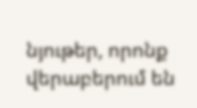նյութեր, որոնք վերաբերում են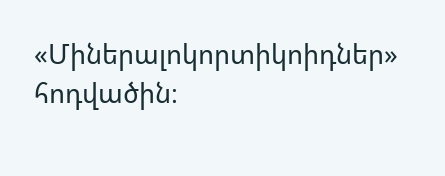«Միներալոկորտիկոիդներ» հոդվածին։